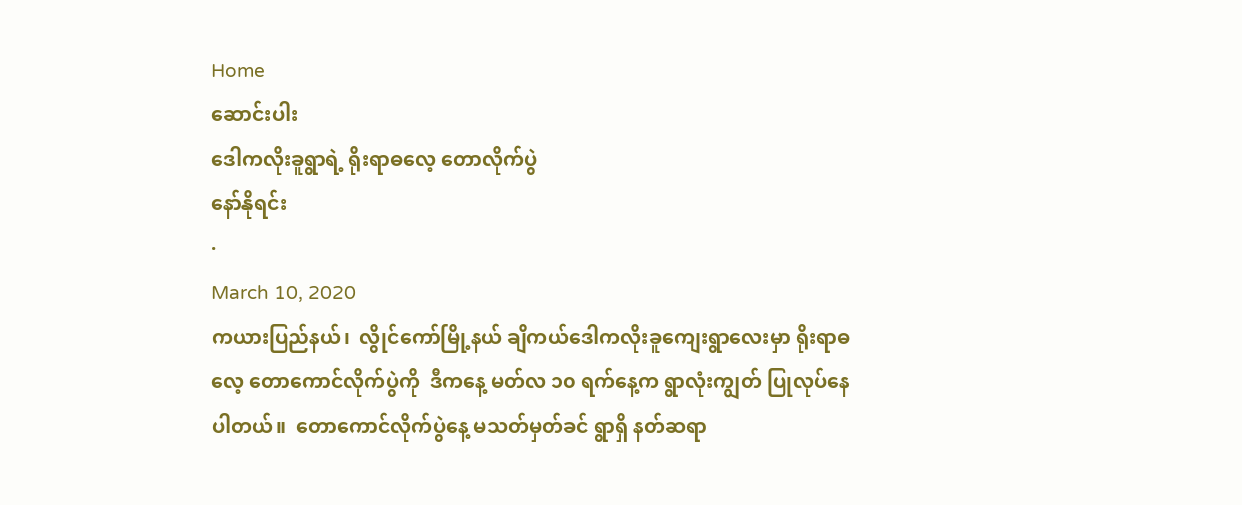Home
ဆောင်းပါး
ဒေါကလိုးခူရွာရဲ့ ရိုးရာဓလေ့ တောလိုက်ပွဲ
နော်နိုရင်း
·
March 10, 2020
ကယားပြည်နယ်၊  လွိုင်ကော်မြို့နယ် ချိကယ်ဒေါကလိုးခူကျေးရွာလေးမှာ ရိုးရာဓလေ့ တောကောင်လိုက်ပွဲကို  ဒီကနေ့ မတ်လ ၁၀ ရက်နေ့က ရွာလုံးကျွတ် ပြုလုပ်နေပါတယ်။  တောကောင်လိုက်ပွဲနေ့ မသတ်မှတ်ခင် ရွာရှိ နတ်ဆရာ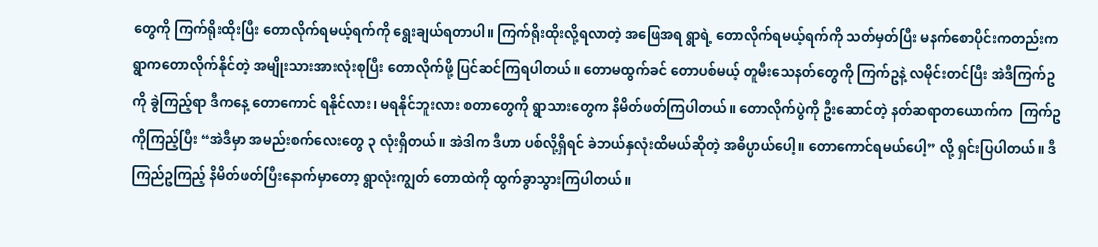တွေကို ကြက်ရိုးထိုးပြီး တောလိုက်ရမယ့်ရက်ကို ရွေးချယ်ရတာပါ။ ကြက်ရိုးထိုးလို့ရလာတဲ့ အဖြေအရ ရွာရဲ့ တောလိုက်ရမယ့်ရက်ကို သတ်မှတ်ပြီး မနက်စောပိုင်းကတည်းက ရွာကတောလိုက်နိုင်တဲ့ အမျိုးသားအားလုံးစုပြီး တောလိုက်ဖို့ ပြင်ဆင်ကြရပါတယ်။ တောမထွက်ခင် တောပစ်မယ့် တူမီးသေနတ်တွေကို ကြက်ဥနဲ့ လမိုင်းတင်ပြီး အဲဒီကြက်ဥကို ခွဲကြည့်ရာ ဒီကနေ့ တောကောင် ရနိုင်လား၊ မရနိုင်ဘူးလား စတာတွေကို ရွာသားတွေက နိမိတ်ဖတ်ကြပါတယ်။ တောလိုက်ပွဲကို ဦးဆောင်တဲ့ နတ်ဆရာတယောက်က  ကြက်ဥကိုကြည့်ပြီး “အဲဒီမှာ အမည်းစက်လေးတွေ ၃ လုံးရှိတယ်။ အဲဒါက ဒီဟာ ပစ်လို့ရှိရင် ခဲဘယ်နှလုံးထိမယ်ဆိုတဲ့ အဓိပ္ပာယ်ပေါ့။ တောကောင်ရမယ်ပေါ့” လို့ ရှင်းပြပါတယ်။ ဒီကြည်ဥကြည့် နိမိတ်ဖတ်ပြီးနောက်မှာတော့ ရွာလုံးကျွတ် တောထဲကို ထွက်ခွာသွားကြပါတယ်။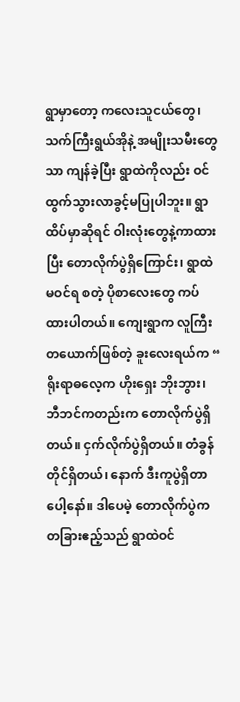ရွာမှာတော့ ကလေးသူငယ်တွေ၊ သက်ကြီးရွယ်အိုနဲ့ အမျိုးသမီးတွေသာ ကျန်ခဲ့ပြီး ရွာထဲကိုလည်း ဝင်ထွက်သွားလာခွင့်မပြုပါဘူး။ ရွာထိပ်မှာဆိုရင် ဝါးလုံးတွေနဲ့ကာထားပြီး တောလိုက်ပွဲရှိကြောင်း၊ ရွာထဲမဝင်ရ စတဲ့ ပိုစာလေးတွေ ကပ်ထားပါတယ်။ ကျေးရွာက လူကြီးတယောက်ဖြစ်တဲ့ ခူးလေးရယ်က “ ရိုးရာဓလေ့က ဟိုးရှေး ဘိုးဘွား၊ ဘီဘင်ကတည်းက တောလိုက်ပွဲရှိတယ်။ ငှက်လိုက်ပွဲရှိတယ်။ တံခွန်တိုင်ရှိတယ်၊ နောက် ဒီးကူပွဲရှိတာပေါ့နော်။ ဒါပေမဲ့ တောလိုက်ပွဲက တခြားဧည့်သည် ရွာထဲဝင်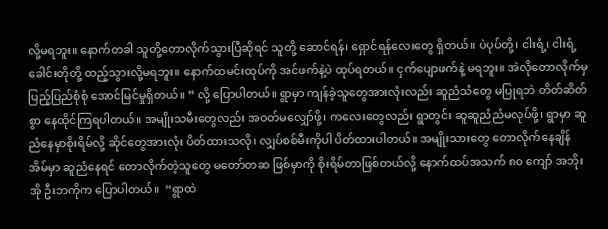လို့မရဘူး။ နောက်တခါ သူတို့တောလိုက်သွားပြီဆိုရင် သူတို့ ဆောင်ရန်၊ ရှောင်ရန်လေးတွေ ရှိတယ်။ ပဲပုပ်တို့၊ ငါးရံ့၊ ငါးရံ့ခေါင်းတိုတို့ ထည့်သွားလို့မရဘူး။ နောက်ထမင်းထုပ်ကို အင်ဖက်နဲ့ပဲ ထုပ်ရတယ်။ ငှက်ပျောဖက်နဲ့ မရဘူး။ အဲလိုတောလိုက်မှ ပြည့်ပြည်စုံစုံ အောင်မြင်မှုရှိတယ်။ ” လို့ ပြောပါတယ်။ ရွာမှာ ကျန်ခဲ့သူတွေအားလုံးလည်း ဆူညံသံတွေ မပြုရဘဲ တိတ်ဆိတ်စွာ နေထိုင်ကြရပါတယ်။ အမျိုးသမီးတွေလည်း အဝတ်မလျှော်ဖို့၊ ကလေးတွေလည်း ရွာတွင်း ဆူဆူညံညံမလုပ်ဖို့၊ ရွာမှာ ဆူညံနေမှာစိုးရိမ်လို့ ဆိုင်တွေအားလုံး ပိတ်ထားသလို၊ လျှပ်စစ်မီးကိုပါ ပိတ်ထားပါတယ်။ အမျိုးသားတွေ တောလိုက်နေချိန် အိမ်မှာ ဆူညံနေရင် တောလိုက်တဲ့သူတွေ မတော်တဆ ဖြစ်မှာကို စိုးရိမ်တာဖြစ်တယ်လို့ နောက်ထပ်အသက် ၈၀ ကျော် အဘိုးအို ဦးဘကိုက ပြောပါတယ်။  “ရွာထဲ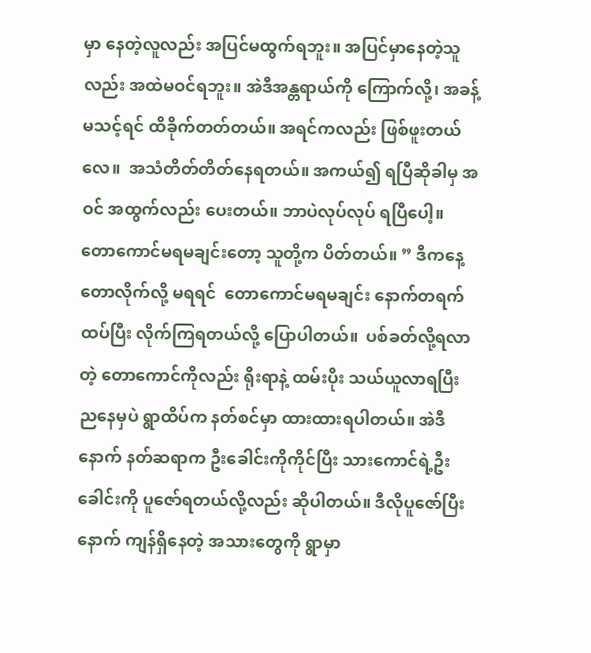မှာ နေတဲ့လူလည်း အပြင်မထွက်ရဘူး။ အပြင်မှာနေတဲ့သူလည်း အထဲမဝင်ရဘူး။ အဲဒီအန္တရာယ်ကို ကြောက်လို့၊ အခန့်မသင့်ရင် ထိခိုက်တတ်တယ်။ အရင်ကလည်း ဖြစ်ဖူးတယ်လေ။  အသံတိတ်တိတ်နေရတယ်။ အကယ်၍ ရပြီဆိုခါမှ အဝင် အထွက်လည်း ပေးတယ်။ ဘာပဲလုပ်လုပ် ရပြီပေါ့။ တောကောင်မရမချင်းတော့ သူတို့က ပိတ်တယ်။ ” ဒီကနေ့ တောလိုက်လို့ မရရင်  တောကောင်မရမချင်း နောက်တရက် ထပ်ပြီး လိုက်ကြရတယ်လို့ ပြောပါတယ်။  ပစ်ခတ်လို့ရလာတဲ့ တောကောင်ကိုလည်း ရိုးရာနဲ့ ထမ်းပိုး သယ်ယူလာရပြီး ညနေမှပဲ ရွာထိပ်က နတ်စင်မှာ ထားထားရပါတယ်။ အဲဒီနောက် နတ်ဆရာက ဦးခေါင်းကိုကိုင်ပြီး သားကောင်ရဲ့ဦးခေါင်းကို ပူဇော်ရတယ်လို့လည်း ဆိုပါတယ်။ ဒီလိုပူဇော်ပြီးနောက် ကျန်ရှိနေတဲ့ အသားတွေကို ရွာမှာ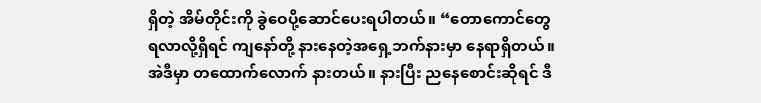ရှိတဲ့ အိမ်တိုင်းကို ခွဲဝေပို့ဆောင်ပေးရပါတယ်။ “တောကောင်တွေ ရလာလို့ရှိရင် ကျနော်တို့ နားနေတဲ့အရှေ့ဘက်နားမှာ နေရာရှိတယ်။ အဲဒီမှာ တထောက်လောက် နားတယ်။ နားပြီး ညနေစောင်းဆိုရင် ဒီ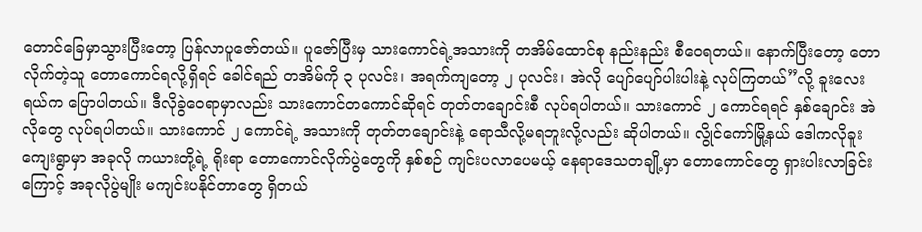တောင်ခြေမှာသွားပြီးတော့ ပြန်လာပူဇော်တယ်။ ပူဇော်ပြီးမှ သားကောင်ရဲ့အသားကို တအိမ်ထောင်စု နည်းနည်း စီဝေရတယ်။ နောက်ပြီးတော့ တောလိုက်တဲ့သူ တောကောင်ရလို့ရှိရင် ခေါင်ရည် တအိမ်ကို ၃ ပုလင်း၊ အရက်ကျတော့ ၂ ပုလင်း၊ အဲလို ပျော်ပျော်ပါးပါးနဲ့ လုပ်ကြတယ်”လို့ ခူးလေးရယ်က ပြောပါတယ်။ ဒီလိုခွဲဝေရာမှာလည်း သားကောင်တကောင်ဆိုရင် တုတ်တချောင်းစီ လုပ်ရပါတယ်။ သားကောင် ၂ ကောင်ရရင် နှစ်ချောင်း အဲလိုတွေ လုပ်ရပါတယ်။ သားကောင် ၂ ကောင်ရဲ့ အသားကို တုတ်တချောင်းနဲ့ ရောသီလို့မရဘူးလို့လည်း ဆိုပါတယ်။ လွိုင်ကော်မြို့နယ် ဒေါကလိုခူးကျေးရွာမှာ အခုလို ကယားတို့ရဲ့ ရိုးရာ တောကောင်လိုက်ပွဲတွေကို နှစ်စဉ် ကျင်းပလာပေမယ့် နေရာဒေသတချို့မှာ တောကောင်တွေ ရှားပါးလာခြင်းကြောင့် အခုလိုပွဲမျိုး မကျင်းပနိုင်တာတွေ ရှိတယ်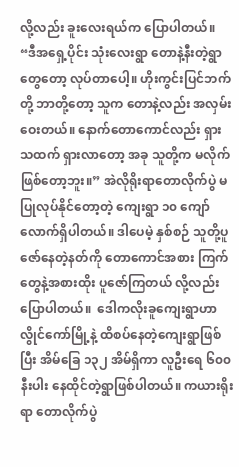လို့လည်း ခူးလေးရယ်က ပြောပါတယ်။ “ဒီအရှေ့ပိုင်း သုံးလေးရွာ တောနဲ့နီးတဲ့ရွာတွေတော့ လုပ်တာပေါ့။ ဟိုးကွင်းပြင်ဘက်တို့ ဘာတို့တော့ သူက တောနဲ့လည်း အလှမ်းဝေးတယ်။ နောက်တောကောင်လည်း ရှားသထက် ရှားလာတော့ အခု သူတို့က မလိုက်ဖြစ်တော့ဘူး။” အဲလိုရိုးရာတောလိုက်ပွဲ မပြုလုပ်နိုင်တော့တဲ့ ကျေးရွာ ၁၀ ကျော်လောက်ရှိပါတယ်။ ဒါပေမဲ့ နှစ်စဉ် သူတို့ပူဇော်နေတဲ့နတ်ကို တောကောင်အစား ကြက်တွေနဲ့အစားထိုး ပူဇော်ကြတယ် လို့လည်း ပြောပါတယ်။  ဒေါကလိုးခူကျေးရွာဟာ လွိုင်ကော်မြို့နဲ့ ထိစပ်နေတဲ့ကျေးရွာဖြစ်ပြီး အိမ်ခြေ ၁၃၂ အိမ်ရှိကာ လူဦးရေ ၆၀၀ နီးပါး နေထိုင်တဲ့ရွာဖြစ်ပါတယ်။ ကယားရိုးရာ တောလိုက်ပွဲ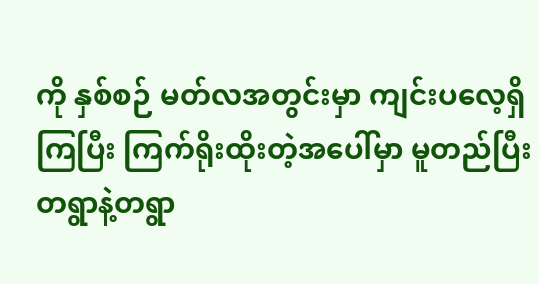ကို နှစ်စဉ် မတ်လအတွင်းမှာ ကျင်းပလေ့ရှိကြပြီး ကြက်ရိုးထိုးတဲ့အပေါ်မှာ မူတည်ပြီး တရွာနဲ့တရွာ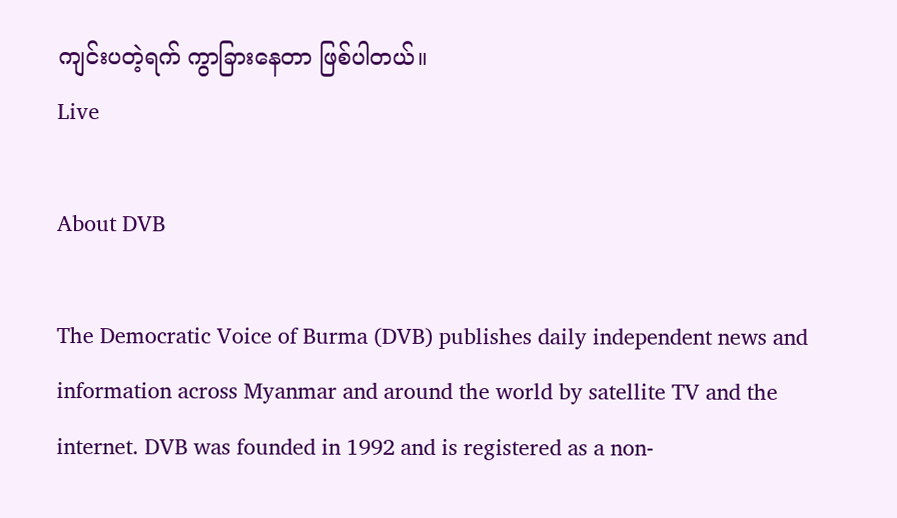ကျင်းပတဲ့ရက် ကွာခြားနေတာ ဖြစ်ပါတယ်။
Live

About DVB

The Democratic Voice of Burma (DVB) publishes daily independent news and information across Myanmar and around the world by satellite TV and the internet. DVB was founded in 1992 and is registered as a non-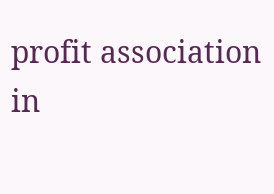profit association in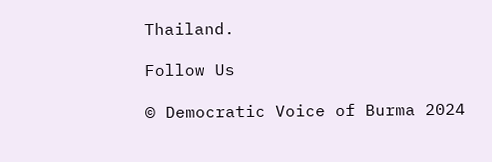Thailand.

Follow Us

© Democratic Voice of Burma 2024